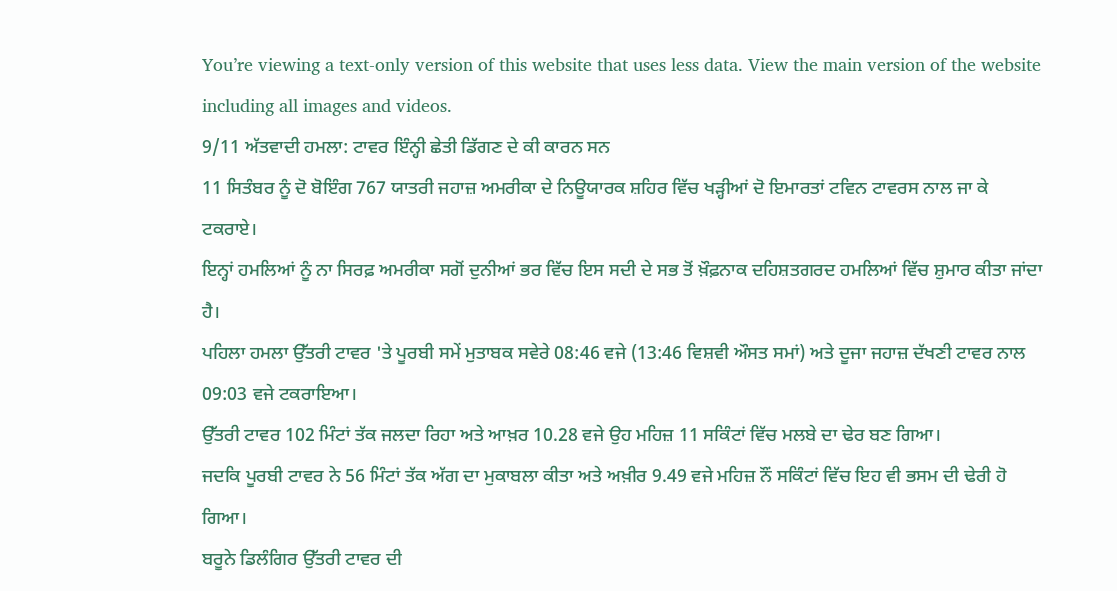You’re viewing a text-only version of this website that uses less data. View the main version of the website including all images and videos.
9/11 ਅੱਤਵਾਦੀ ਹਮਲਾ: ਟਾਵਰ ਇੰਨ੍ਹੀ ਛੇਤੀ ਡਿੱਗਣ ਦੇ ਕੀ ਕਾਰਨ ਸਨ
11 ਸਿਤੰਬਰ ਨੂੰ ਦੋ ਬੋਇੰਗ 767 ਯਾਤਰੀ ਜਹਾਜ਼ ਅਮਰੀਕਾ ਦੇ ਨਿਊਯਾਰਕ ਸ਼ਹਿਰ ਵਿੱਚ ਖੜ੍ਹੀਆਂ ਦੋ ਇਮਾਰਤਾਂ ਟਵਿਨ ਟਾਵਰਸ ਨਾਲ ਜਾ ਕੇ ਟਕਰਾਏ।
ਇਨ੍ਹਾਂ ਹਮਲਿਆਂ ਨੂੰ ਨਾ ਸਿਰਫ਼ ਅਮਰੀਕਾ ਸਗੋਂ ਦੁਨੀਆਂ ਭਰ ਵਿੱਚ ਇਸ ਸਦੀ ਦੇ ਸਭ ਤੋਂ ਖ਼ੌਫ਼ਨਾਕ ਦਹਿਸ਼ਤਗਰਦ ਹਮਲਿਆਂ ਵਿੱਚ ਸ਼ੁਮਾਰ ਕੀਤਾ ਜਾਂਦਾ ਹੈ।
ਪਹਿਲਾ ਹਮਲਾ ਉੱਤਰੀ ਟਾਵਰ 'ਤੇ ਪੂਰਬੀ ਸਮੇਂ ਮੁਤਾਬਕ ਸਵੇਰੇ 08:46 ਵਜੇ (13:46 ਵਿਸ਼ਵੀ ਔਸਤ ਸਮਾਂ) ਅਤੇ ਦੂਜਾ ਜਹਾਜ਼ ਦੱਖਣੀ ਟਾਵਰ ਨਾਲ 09:03 ਵਜੇ ਟਕਰਾਇਆ।
ਉੱਤਰੀ ਟਾਵਰ 102 ਮਿੰਟਾਂ ਤੱਕ ਜਲਦਾ ਰਿਹਾ ਅਤੇ ਆਖ਼ਰ 10.28 ਵਜੇ ਉਹ ਮਹਿਜ਼ 11 ਸਕਿੰਟਾਂ ਵਿੱਚ ਮਲਬੇ ਦਾ ਢੇਰ ਬਣ ਗਿਆ।
ਜਦਕਿ ਪੂਰਬੀ ਟਾਵਰ ਨੇ 56 ਮਿੰਟਾਂ ਤੱਕ ਅੱਗ ਦਾ ਮੁਕਾਬਲਾ ਕੀਤਾ ਅਤੇ ਅਖ਼ੀਰ 9.49 ਵਜੇ ਮਹਿਜ਼ ਨੌਂ ਸਕਿੰਟਾਂ ਵਿੱਚ ਇਹ ਵੀ ਭਸਮ ਦੀ ਢੇਰੀ ਹੋ ਗਿਆ।
ਬਰੂਨੇ ਡਿਲੰਗਿਰ ਉੱਤਰੀ ਟਾਵਰ ਦੀ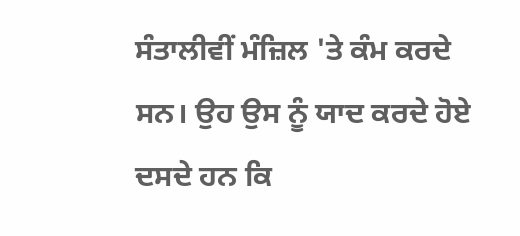ਸੰਤਾਲੀਵੀਂ ਮੰਜ਼ਿਲ 'ਤੇ ਕੰਮ ਕਰਦੇ ਸਨ। ਉਹ ਉਸ ਨੂੰ ਯਾਦ ਕਰਦੇ ਹੋਏ ਦਸਦੇ ਹਨ ਕਿ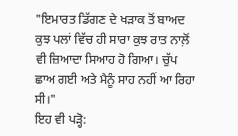"ਇਮਾਰਤ ਡਿੱਗਣ ਦੇ ਖੜਾਕ ਤੋਂ ਬਾਅਦ ਕੁਝ ਪਲਾਂ ਵਿੱਚ ਹੀ ਸਾਰਾ ਕੁਝ ਰਾਤ ਨਾਲ਼ੋਂ ਵੀ ਜ਼ਿਆਦਾ ਸਿਆਹ ਹੋ ਗਿਆ। ਚੁੱਪ ਛਾਅ ਗਈ ਅਤੇ ਮੈਨੂੰ ਸਾਹ ਨਹੀਂ ਆ ਰਿਹਾ ਸੀ।"
ਇਹ ਵੀ ਪੜ੍ਹੋ: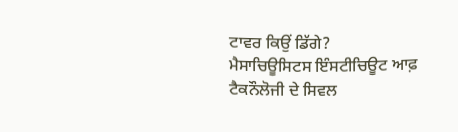ਟਾਵਰ ਕਿਉਂ ਡਿੱਗੇ?
ਮੈਸਾਚਿਊਸਿਟਸ ਇੰਸਟੀਚਿਊਟ ਆਫ਼ ਟੈਕਨੌਲੋਜੀ ਦੇ ਸਿਵਲ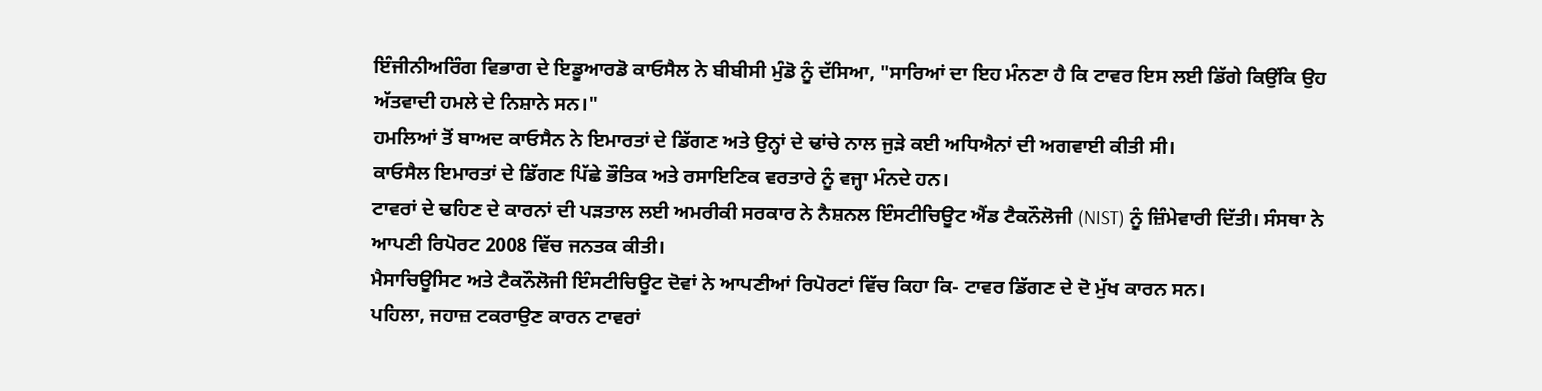ਇੰਜੀਨੀਅਰਿੰਗ ਵਿਭਾਗ ਦੇ ਇਡੂਆਰਡੋ ਕਾਓਸੈਲ ਨੇ ਬੀਬੀਸੀ ਮੁੰਡੋ ਨੂੰ ਦੱਸਿਆ, "ਸਾਰਿਆਂ ਦਾ ਇਹ ਮੰਨਣਾ ਹੈ ਕਿ ਟਾਵਰ ਇਸ ਲਈ ਡਿੱਗੇ ਕਿਉਂਕਿ ਉਹ ਅੱਤਵਾਦੀ ਹਮਲੇ ਦੇ ਨਿਸ਼ਾਨੇ ਸਨ।"
ਹਮਲਿਆਂ ਤੋਂ ਬਾਅਦ ਕਾਓਸੈਨ ਨੇ ਇਮਾਰਤਾਂ ਦੇ ਡਿੱਗਣ ਅਤੇ ਉਨ੍ਹਾਂ ਦੇ ਢਾਂਚੇ ਨਾਲ ਜੁੜੇ ਕਈ ਅਧਿਐਨਾਂ ਦੀ ਅਗਵਾਈ ਕੀਤੀ ਸੀ।
ਕਾਓਸੈਲ ਇਮਾਰਤਾਂ ਦੇ ਡਿੱਗਣ ਪਿੱਛੇ ਭੌਤਿਕ ਅਤੇ ਰਸਾਇਣਿਕ ਵਰਤਾਰੇ ਨੂੰ ਵਜ੍ਹਾ ਮੰਨਦੇ ਹਨ।
ਟਾਵਰਾਂ ਦੇ ਢਹਿਣ ਦੇ ਕਾਰਨਾਂ ਦੀ ਪੜਤਾਲ ਲਈ ਅਮਰੀਕੀ ਸਰਕਾਰ ਨੇ ਨੈਸ਼ਨਲ ਇੰਸਟੀਚਿਊਟ ਐਂਡ ਟੈਕਨੌਲੋਜੀ (NIST) ਨੂੰ ਜ਼ਿੰਮੇਵਾਰੀ ਦਿੱਤੀ। ਸੰਸਥਾ ਨੇ ਆਪਣੀ ਰਿਪੋਰਟ 2008 ਵਿੱਚ ਜਨਤਕ ਕੀਤੀ।
ਮੈਸਾਚਿਊਸਿਟ ਅਤੇ ਟੈਕਨੌਲੋਜੀ ਇੰਸਟੀਚਿਊਟ ਦੋਵਾਂ ਨੇ ਆਪਣੀਆਂ ਰਿਪੋਰਟਾਂ ਵਿੱਚ ਕਿਹਾ ਕਿ- ਟਾਵਰ ਡਿੱਗਣ ਦੇ ਦੋ ਮੁੱਖ ਕਾਰਨ ਸਨ।
ਪਹਿਲਾ, ਜਹਾਜ਼ ਟਕਰਾਉਣ ਕਾਰਨ ਟਾਵਰਾਂ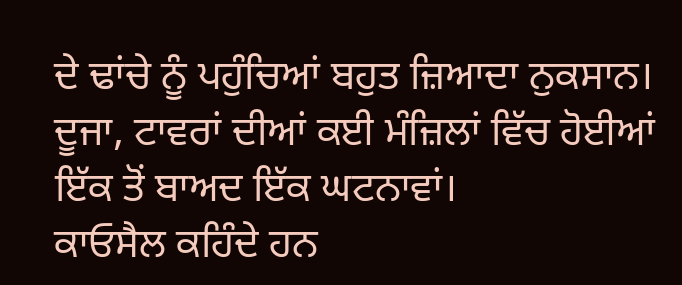ਦੇ ਢਾਂਚੇ ਨੂੰ ਪਹੁੰਚਿਆਂ ਬਹੁਤ ਜ਼ਿਆਦਾ ਨੁਕਸਾਨ।
ਦੂਜਾ, ਟਾਵਰਾਂ ਦੀਆਂ ਕਈ ਮੰਜ਼ਿਲਾਂ ਵਿੱਚ ਹੋਈਆਂ ਇੱਕ ਤੋਂ ਬਾਅਦ ਇੱਕ ਘਟਨਾਵਾਂ।
ਕਾਓਸੈਲ ਕਹਿੰਦੇ ਹਨ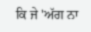ਕਿ ਜੇ 'ਅੱਗ ਨਾ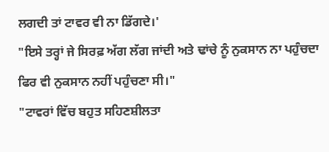ਲਗਦੀ ਤਾਂ ਟਾਵਰ ਵੀ ਨਾ ਡਿੱਗਦੇ।'
"ਇਸੇ ਤਰ੍ਹਾਂ ਜੇ ਸਿਰਫ਼ ਅੱਗ ਲੱਗ ਜਾਂਦੀ ਅਤੇ ਢਾਂਚੇ ਨੂੰ ਨੁਕਸਾਨ ਨਾ ਪਹੁੰਚਦਾ ਫਿਰ ਵੀ ਨੁਕਸਾਨ ਨਹੀਂ ਪਹੁੰਚਣਾ ਸੀ।"
"ਟਾਵਰਾਂ ਵਿੱਚ ਬਹੁਤ ਸਹਿਣਸ਼ੀਲਤਾ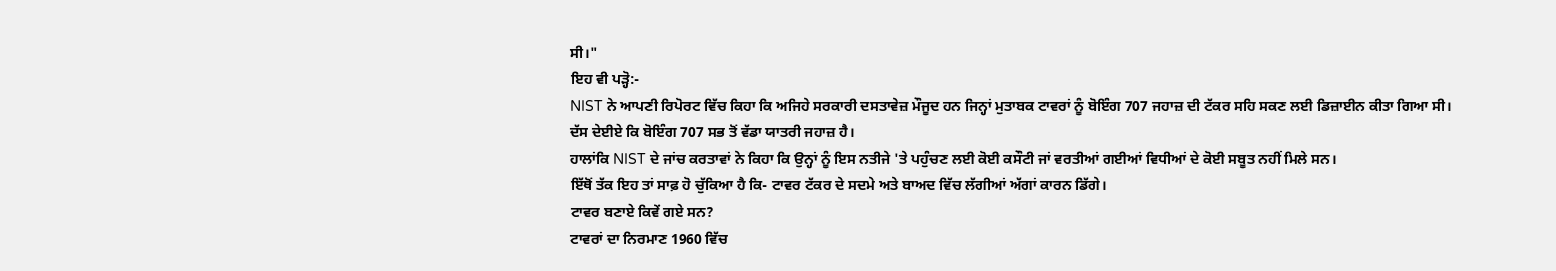ਸੀ।"
ਇਹ ਵੀ ਪੜ੍ਹੋ:-
NIST ਨੇ ਆਪਣੀ ਰਿਪੋਰਟ ਵਿੱਚ ਕਿਹਾ ਕਿ ਅਜਿਹੇ ਸਰਕਾਰੀ ਦਸਤਾਵੇਜ਼ ਮੌਜੂਦ ਹਨ ਜਿਨ੍ਹਾਂ ਮੁਤਾਬਕ ਟਾਵਰਾਂ ਨੂੰ ਬੋਇੰਗ 707 ਜਹਾਜ਼ ਦੀ ਟੱਕਰ ਸਹਿ ਸਕਣ ਲਈ ਡਿਜ਼ਾਈਨ ਕੀਤਾ ਗਿਆ ਸੀ।
ਦੱਸ ਦੇਈਏ ਕਿ ਬੋਇੰਗ 707 ਸਭ ਤੋਂ ਵੱਡਾ ਯਾਤਰੀ ਜਹਾਜ਼ ਹੈ।
ਹਾਲਾਂਕਿ NIST ਦੇ ਜਾਂਚ ਕਰਤਾਵਾਂ ਨੇ ਕਿਹਾ ਕਿ ਉਨ੍ਹਾਂ ਨੂੰ ਇਸ ਨਤੀਜੇ 'ਤੇ ਪਹੁੰਚਣ ਲਈ ਕੋਈ ਕਸੌਟੀ ਜਾਂ ਵਰਤੀਆਂ ਗਈਆਂ ਵਿਧੀਆਂ ਦੇ ਕੋਈ ਸਬੂਤ ਨਹੀਂ ਮਿਲੇ ਸਨ।
ਇੱਥੋਂ ਤੱਕ ਇਹ ਤਾਂ ਸਾਫ਼ ਹੋ ਚੁੱਕਿਆ ਹੈ ਕਿ- ਟਾਵਰ ਟੱਕਰ ਦੇ ਸਦਮੇ ਅਤੇ ਬਾਅਦ ਵਿੱਚ ਲੱਗੀਆਂ ਅੱਗਾਂ ਕਾਰਨ ਡਿੱਗੇ।
ਟਾਵਰ ਬਣਾਏ ਕਿਵੇਂ ਗਏ ਸਨ?
ਟਾਵਰਾਂ ਦਾ ਨਿਰਮਾਣ 1960 ਵਿੱਚ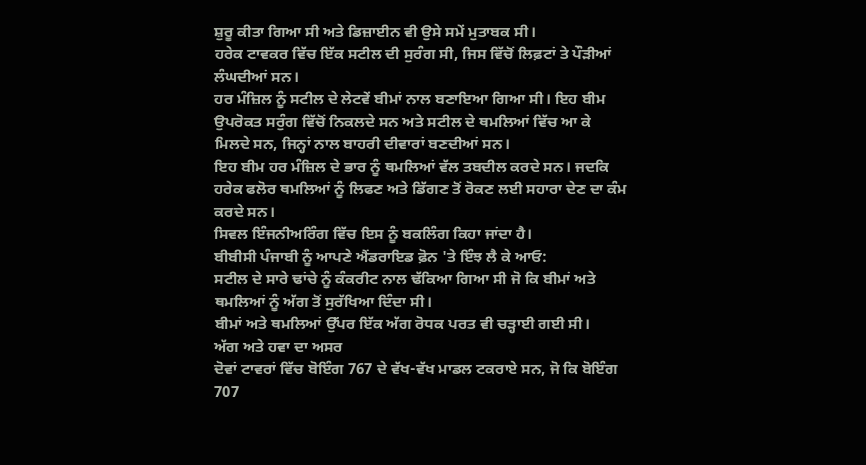ਸ਼ੁਰੂ ਕੀਤਾ ਗਿਆ ਸੀ ਅਤੇ ਡਿਜ਼ਾਈਨ ਵੀ ਉਸੇ ਸਮੇਂ ਮੁਤਾਬਕ ਸੀ।
ਹਰੇਕ ਟਾਵਕਰ ਵਿੱਚ ਇੱਕ ਸਟੀਲ ਦੀ ਸੁਰੰਗ ਸੀ, ਜਿਸ ਵਿੱਚੋਂ ਲਿਫ਼ਟਾਂ ਤੇ ਪੌੜੀਆਂ ਲੰਘਦੀਆਂ ਸਨ।
ਹਰ ਮੰਜ਼ਿਲ ਨੂੰ ਸਟੀਲ ਦੇ ਲੇਟਵੇਂ ਬੀਮਾਂ ਨਾਲ ਬਣਾਇਆ ਗਿਆ ਸੀ। ਇਹ ਬੀਮ ਉਪਰੋਕਤ ਸਰੁੰਗ ਵਿੱਚੋਂ ਨਿਕਲਦੇ ਸਨ ਅਤੇ ਸਟੀਲ ਦੇ ਥਮਲਿਆਂ ਵਿੱਚ ਆ ਕੇ ਮਿਲਦੇ ਸਨ, ਜਿਨ੍ਹਾਂ ਨਾਲ ਬਾਹਰੀ ਦੀਵਾਰਾਂ ਬਣਦੀਆਂ ਸਨ।
ਇਹ ਬੀਮ ਹਰ ਮੰਜ਼ਿਲ ਦੇ ਭਾਰ ਨੂੰ ਥਮਲਿਆਂ ਵੱਲ ਤਬਦੀਲ ਕਰਦੇ ਸਨ। ਜਦਕਿ ਹਰੇਕ ਫਲੋਰ ਥਮਲਿਆਂ ਨੂੰ ਲਿਫਣ ਅਤੇ ਡਿੱਗਣ ਤੋਂ ਰੋਕਣ ਲਈ ਸਹਾਰਾ ਦੇਣ ਦਾ ਕੰਮ ਕਰਦੇ ਸਨ।
ਸਿਵਲ ਇੰਜਨੀਅਰਿੰਗ ਵਿੱਚ ਇਸ ਨੂੰ ਬਕਲਿੰਗ ਕਿਹਾ ਜਾਂਦਾ ਹੈ।
ਬੀਬੀਸੀ ਪੰਜਾਬੀ ਨੂੰ ਆਪਣੇ ਐਂਡਰਾਇਡ ਫ਼ੋਨ 'ਤੇ ਇੰਝ ਲੈ ਕੇ ਆਓ:
ਸਟੀਲ ਦੇ ਸਾਰੇ ਢਾਂਚੇ ਨੂੰ ਕੰਕਰੀਟ ਨਾਲ ਢੱਕਿਆ ਗਿਆ ਸੀ ਜੋ ਕਿ ਬੀਮਾਂ ਅਤੇ ਥਮਲਿਆਂ ਨੂੰ ਅੱਗ ਤੋਂ ਸੁਰੱਖਿਆ ਦਿੰਦਾ ਸੀ।
ਬੀਮਾਂ ਅਤੇ ਥਮਲਿਆਂ ਉੱਪਰ ਇੱਕ ਅੱਗ ਰੋਧਕ ਪਰਤ ਵੀ ਚੜ੍ਹਾਈ ਗਈ ਸੀ।
ਅੱਗ ਅਤੇ ਹਵਾ ਦਾ ਅਸਰ
ਦੋਵਾਂ ਟਾਵਰਾਂ ਵਿੱਚ ਬੋਇੰਗ 767 ਦੇ ਵੱਖ-ਵੱਖ ਮਾਡਲ ਟਕਰਾਏ ਸਨ, ਜੋ ਕਿ ਬੋਇੰਗ 707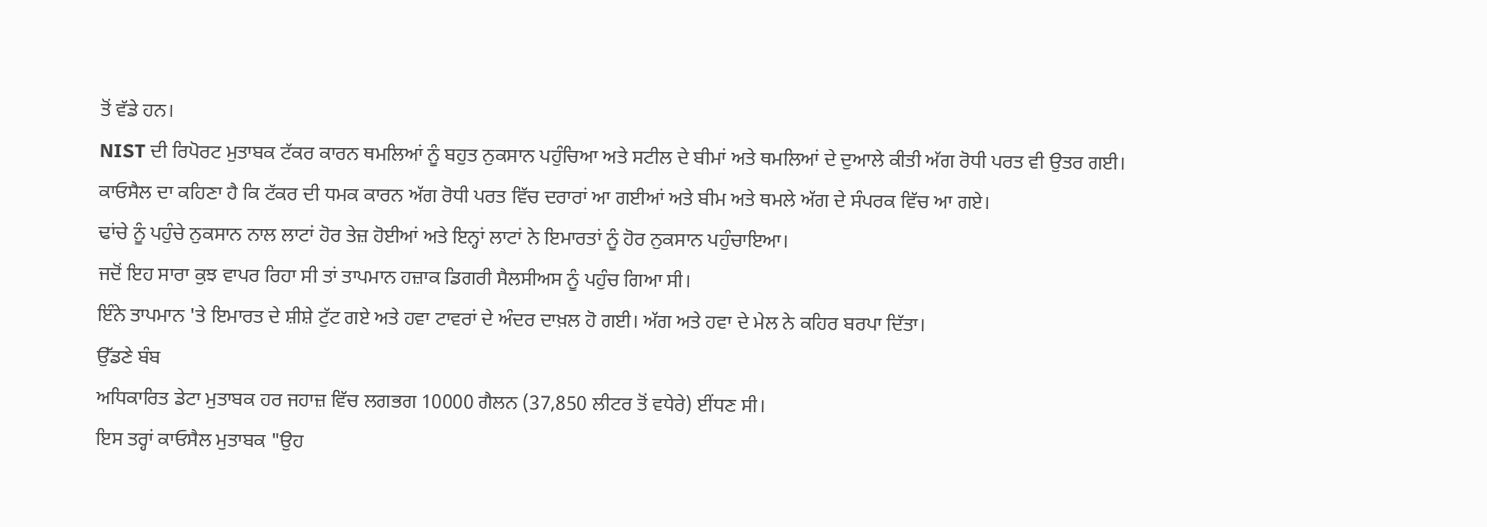ਤੋਂ ਵੱਡੇ ਹਨ।
NIST ਦੀ ਰਿਪੋਰਟ ਮੁਤਾਬਕ ਟੱਕਰ ਕਾਰਨ ਥਮਲਿਆਂ ਨੂੰ ਬਹੁਤ ਨੁਕਸਾਨ ਪਹੁੰਚਿਆ ਅਤੇ ਸਟੀਲ ਦੇ ਬੀਮਾਂ ਅਤੇ ਥਮਲਿਆਂ ਦੇ ਦੁਆਲੇ ਕੀਤੀ ਅੱਗ ਰੋਧੀ ਪਰਤ ਵੀ ਉਤਰ ਗਈ।
ਕਾਓਸੈਲ ਦਾ ਕਹਿਣਾ ਹੈ ਕਿ ਟੱਕਰ ਦੀ ਧਮਕ ਕਾਰਨ ਅੱਗ ਰੋਧੀ ਪਰਤ ਵਿੱਚ ਦਰਾਰਾਂ ਆ ਗਈਆਂ ਅਤੇ ਬੀਮ ਅਤੇ ਥਮਲੇ ਅੱਗ ਦੇ ਸੰਪਰਕ ਵਿੱਚ ਆ ਗਏ।
ਢਾਂਚੇ ਨੂੰ ਪਹੁੰਚੇ ਨੁਕਸਾਨ ਨਾਲ ਲਾਟਾਂ ਹੋਰ ਤੇਜ਼ ਹੋਈਆਂ ਅਤੇ ਇਨ੍ਹਾਂ ਲਾਟਾਂ ਨੇ ਇਮਾਰਤਾਂ ਨੂੰ ਹੋਰ ਨੁਕਸਾਨ ਪਹੁੰਚਾਇਆ।
ਜਦੋਂ ਇਹ ਸਾਰਾ ਕੁਝ ਵਾਪਰ ਰਿਹਾ ਸੀ ਤਾਂ ਤਾਪਮਾਨ ਹਜ਼ਾਕ ਡਿਗਰੀ ਸੈਲਸੀਅਸ ਨੂੰ ਪਹੁੰਚ ਗਿਆ ਸੀ।
ਇੰਨੇ ਤਾਪਮਾਨ 'ਤੇ ਇਮਾਰਤ ਦੇ ਸ਼ੀਸ਼ੇ ਟੁੱਟ ਗਏ ਅਤੇ ਹਵਾ ਟਾਵਰਾਂ ਦੇ ਅੰਦਰ ਦਾਖ਼ਲ ਹੋ ਗਈ। ਅੱਗ ਅਤੇ ਹਵਾ ਦੇ ਮੇਲ ਨੇ ਕਹਿਰ ਬਰਪਾ ਦਿੱਤਾ।
ਉੱਡਣੇ ਬੰਬ
ਅਧਿਕਾਰਿਤ ਡੇਟਾ ਮੁਤਾਬਕ ਹਰ ਜਹਾਜ਼ ਵਿੱਚ ਲਗਭਗ 10000 ਗੈਲਨ (37,850 ਲੀਟਰ ਤੋਂ ਵਧੇਰੇ) ਈਂਧਣ ਸੀ।
ਇਸ ਤਰ੍ਹਾਂ ਕਾਓਸੈਲ ਮੁਤਾਬਕ "ਉਹ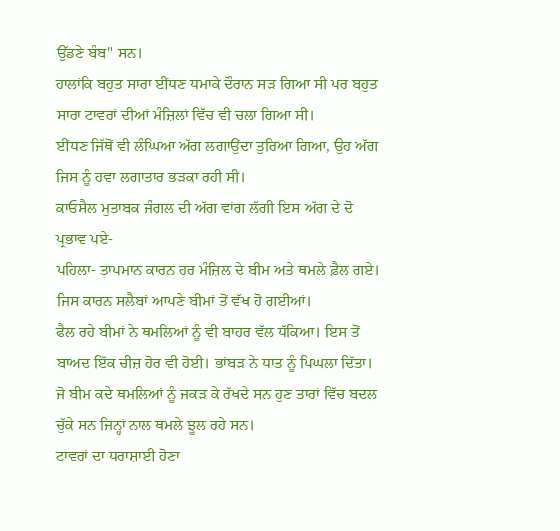ਉੱਡਣੇ ਬੰਬ" ਸਨ।
ਹਾਲਾਂਕਿ ਬਹੁਤ ਸਾਰਾ ਈਂਧਣ ਧਮਾਕੇ ਦੌਰਾਨ ਸੜ ਗਿਆ ਸੀ ਪਰ ਬਹੁਤ ਸਾਰਾ ਟਾਵਰਾਂ ਦੀਆਂ ਮੰਜ਼ਿਲਾਂ ਵਿੱਚ ਵੀ ਚਲਾ ਗਿਆ ਸੀ।
ਈਂਧਣ ਜਿੱਥੋਂ ਵੀ ਲੰਘਿਆ ਅੱਗ ਲਗਾਉਂਦਾ ਤੁਰਿਆ ਗਿਆ, ਉਹ ਅੱਗ ਜਿਸ ਨੂੰ ਹਵਾ ਲਗਾਤਾਰ ਭੜਕਾ ਰਹੀ ਸੀ।
ਕਾਓਸੈਲ ਮੁਤਾਬਕ ਜੰਗਲ ਦੀ ਅੱਗ ਵਾਂਗ ਲੱਗੀ ਇਸ ਅੱਗ ਦੇ ਦੋ ਪ੍ਰਭਾਵ ਪਏ-
ਪਹਿਲਾ- ਤਾਪਮਾਨ ਕਾਰਨ ਹਰ ਮੰਜ਼ਿਲ ਦੇ ਬੀਮ ਅਤੇ ਥਮਲੇ ਫ਼ੈਲ ਗਏ। ਜਿਸ ਕਾਰਨ ਸਲੈਬਾਂ ਆਪਣੇ ਬੀਮਾਂ ਤੋਂ ਵੱਖ ਹੋ ਗਈਆਂ।
ਫੈਲ ਰਹੇ ਬੀਮਾਂ ਨੇ ਥਮਲਿਆਂ ਨੂੰ ਵੀ ਬਾਹਰ ਵੱਲ ਧੱਕਿਆ। ਇਸ ਤੋਂ ਬਾਅਦ ਇੱਕ ਚੀਜ਼ ਹੋਰ ਵੀ ਹੋਈ। ਭਾਂਬੜ ਨੇ ਧਾਤ ਨੂੰ ਪਿਘਲਾ ਦਿੱਤਾ।
ਜੋ ਬੀਮ ਕਦੇ ਥਮਲਿਆਂ ਨੂੰ ਜਕੜ ਕੇ ਰੱਖਦੇ ਸਨ ਹੁਣ ਤਾਰਾਂ ਵਿੱਚ ਬਦਲ ਚੁੱਕੇ ਸਨ ਜਿਨ੍ਹਾਂ ਨਾਲ ਥਮਲੇ ਝੂਲ ਰਹੇ ਸਨ।
ਟਾਵਰਾਂ ਦਾ ਧਰਾਸ਼ਾਈ ਹੋਣਾ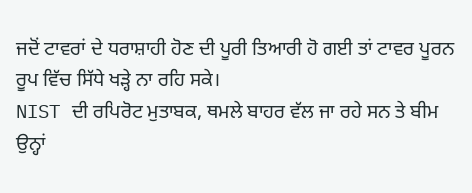ਜਦੋਂ ਟਾਵਰਾਂ ਦੇ ਧਰਾਸ਼ਾਹੀ ਹੋਣ ਦੀ ਪੂਰੀ ਤਿਆਰੀ ਹੋ ਗਈ ਤਾਂ ਟਾਵਰ ਪੂਰਨ ਰੂਪ ਵਿੱਚ ਸਿੱਧੇ ਖੜ੍ਹੇ ਨਾ ਰਹਿ ਸਕੇ।
NIST ਦੀ ਰਪਿਰੋਟ ਮੁਤਾਬਕ, ਥਮਲੇ ਬਾਹਰ ਵੱਲ ਜਾ ਰਹੇ ਸਨ ਤੇ ਬੀਮ ਉਨ੍ਹਾਂ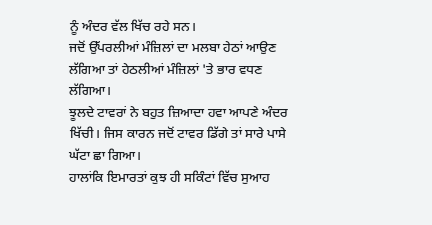ਨੂੰ ਅੰਦਰ ਵੱਲ ਖਿੱਚ ਰਹੇ ਸਨ।
ਜਦੋਂ ਉੱਪਰਲੀਆਂ ਮੰਜ਼ਿਲਾਂ ਦਾ ਮਲਬਾ ਹੇਠਾਂ ਆਉਣ ਲੱਗਿਆ ਤਾਂ ਹੇਠਲੀਆਂ ਮੰਜ਼ਿਲਾਂ 'ਤੇ ਭਾਰ ਵਧਣ ਲੱਗਿਆ।
ਝੂਲਦੇ ਟਾਵਰਾਂ ਨੇ ਬਹੁਤ ਜ਼ਿਆਦਾ ਹਵਾ ਆਪਣੇ ਅੰਦਰ ਖਿੱਚੀ। ਜਿਸ ਕਾਰਨ ਜਦੋਂ ਟਾਵਰ ਡਿੱਗੇ ਤਾਂ ਸਾਰੇ ਪਾਸੇ ਘੱਟਾ ਛਾ ਗਿਆ।
ਹਾਲਾਂਕਿ ਇਮਾਰਤਾਂ ਕੁਝ ਹੀ ਸਕਿੰਟਾਂ ਵਿੱਚ ਸੁਆਹ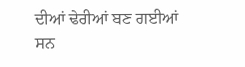ਦੀਆਂ ਢੇਰੀਆਂ ਬਣ ਗਈਆਂ ਸਨ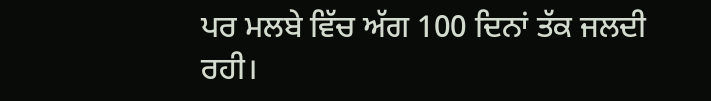ਪਰ ਮਲਬੇ ਵਿੱਚ ਅੱਗ 100 ਦਿਨਾਂ ਤੱਕ ਜਲਦੀ ਰਹੀ।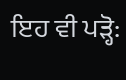ਇਹ ਵੀ ਪੜ੍ਹੋ: